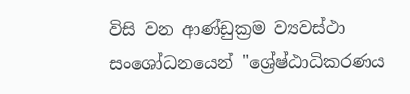විසි වන ආණ්ඩුක්‍රම ව්‍යවස්ථා සංශෝධනයෙන් "ශ්‍රේෂ්ඨාධිකරණය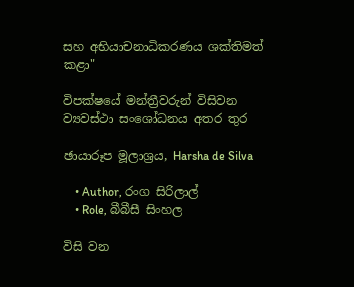සහ අභියාචනාධිකරණය ශක්තිමත් කළා"

විපක්ෂයේ මන්ත්‍රීවරුන් විසිවන ව්‍යවස්ථා සංශෝධනය අතර තුර

ඡායාරූප මූලාශ්‍රය, Harsha de Silva

    • Author, රංග සිරිලාල්
    • Role, බීබීසී සිංහල

විසි වන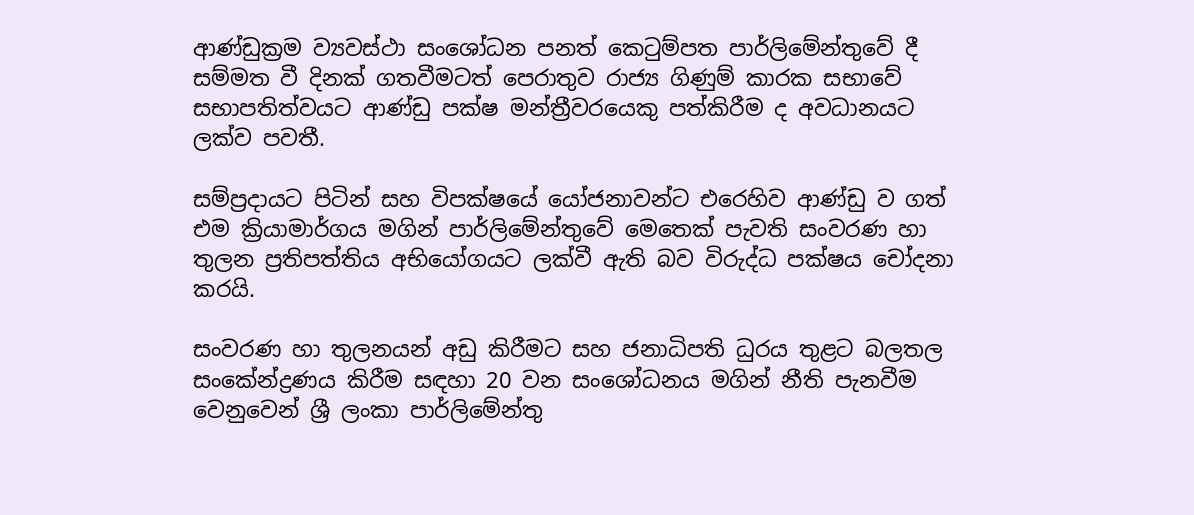ආණ්ඩුක්‍රම ව්‍යවස්ථා සංශෝධන පනත් කෙටුම්පත පාර්ලිමේන්තුවේ දී සම්මත වී දිනක් ගතවීමටත් පෙරාතුව රාජ්‍ය ගිණුම් කාරක සභාවේ සභාපතිත්වයට ආණ්ඩු පක්ෂ මන්ත්‍රීවරයෙකු පත්කිරීම ද අවධානයට ලක්ව පවතී.

සම්ප්‍රදායට පිටින් සහ විපක්ෂයේ යෝජනාවන්ට එරෙහිව ආණ්ඩු ව ගත් එම ක්‍රියාමාර්ගය මගින් පාර්ලිමේන්තුවේ මෙතෙක් පැවති සංවරණ හා තුලන ප්‍රතිපත්තිය අභියෝගයට ලක්වී ඇති බව විරුද්ධ පක්ෂය චෝදනා කරයි.

සංවරණ හා තුලනයන් අඩු කිරීමට සහ ජනාධිපති ධුරය තුළට බලතල සංකේන්ද්‍රණය කිරීම සඳහා 20 වන සංශෝධනය මගින් නීති පැනවීම වෙනුවෙන් ශ්‍රී ලංකා පාර්ලිමේන්තු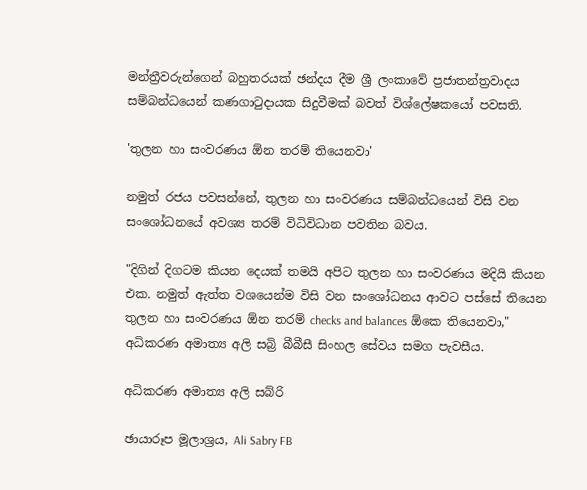මන්ත්‍රීවරුන්ගෙන් බහුතරයක් ඡන්දය දීම ශ්‍රී ලංකාවේ ප්‍රජාතන්ත්‍රවාදය සම්බන්ධයෙන් කණගාටුදායක සිදුවීමක් බවත් විශ්ලේෂකයෝ පවසති.

'තුලන හා සංවරණය ඕන තරම් තියෙනවා'

නමුත් රජය පවසන්නේ, තුලන හා සංවරණය සම්බන්ධයෙන් විසි වන සංශෝධනයේ අවශ්‍ය තරම් විධිවිධාන පවතින බවය.

"දිගින් දිගටම කියන දෙයක් තමයි අපිට තුලන හා සංවරණය මදියි කියන එක. නමුත් ඇත්ත වශයෙන්ම විසි වන සංශෝධනය ආවට පස්සේ තියෙන තුලන හා සංවරණය ඕන තරම් checks and balances ඕකෙ තියෙනවා," අධිකරණ අමාත්‍ය අලි සබ්‍රි බීබීසී සිංහල සේවය සමග පැවසීය.

අධිකරණ අමාත්‍ය අලි සබ්රි

ඡායාරූප මූලාශ්‍රය, Ali Sabry FB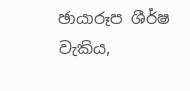ඡායාරූප ශීර්ෂ වැකිය,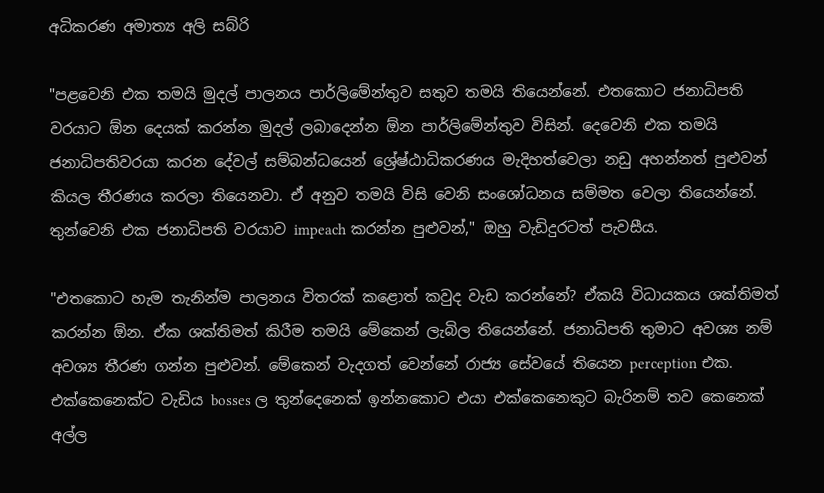අධිකරණ අමාත්‍ය අලි සබ්රි

"පළවෙනි එක තමයි මුදල් පාලනය පාර්ලිමේන්තුව සතුව තමයි තියෙන්නේ. එතකොට ජනාධිපති වරයාට ඕන දෙයක් කරන්න මුදල් ලබාදෙන්න ඕන පාර්ලිමේන්තුව විසින්. දෙවෙනි එක තමයි ජනාධිපතිවරයා කරන දේවල් සම්බන්ධයෙන් ශ්‍රේෂ්ඨාධිකරණය මැදිහත්වෙලා නඩු අහන්නත් පුළුවන් කියල තීරණය කරලා තියෙනවා. ඒ අනුව තමයි විසි වෙනි සංශෝධනය සම්මත වෙලා තියෙන්නේ. තුන්වෙනි එක ජනාධිපති වරයාව impeach කරන්න පුළුවන්," ඔහු වැඩිදුරටත් පැවසීය.

"එතකොට හැම තැනින්ම පාලනය විතරක් කළොත් කවුද වැඩ කරන්නේ? ඒකයි විධායකය ශක්තිමත් කරන්න ඕන. ඒක ශක්තිමත් කිරීම තමයි මේකෙන් ලැබිල තියෙන්නේ. ජනාධිපති තුමාට අවශ්‍ය නම් අවශ්‍ය තීරණ ගන්න පුළුවන්. මේකෙන් වැදගත් වෙන්නේ රාජ්‍ය සේවයේ තියෙන perception එක. එක්කෙනෙක්ට වැඩිය bosses ල තුන්දෙනෙක් ඉන්නකොට එයා එක්කෙනෙකුට බැරිනම් තව කෙනෙක් අල්ල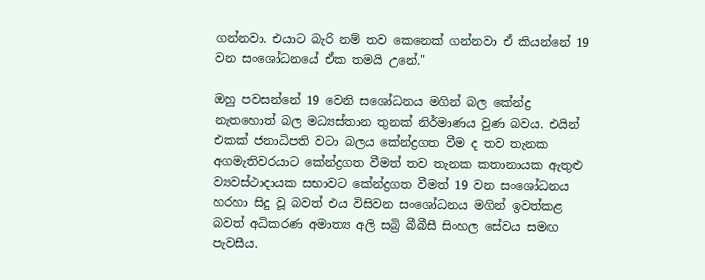ගන්නවා. එයාට බැරි නම් තව කෙනෙක් ගන්නවා ඒ කියන්නේ 19 වන සංශෝධනයේ ඒක තමයි උනේ."

ඔහු පවසන්නේ 19 වෙනි සශෝධනය මගින් බල කේන්ද්‍ර නැතහොත් බල මධ්‍යස්තාන තුනක් නිර්මාණය වුණ බවය. එයින් එකක් ජනාධිපති වටා බලය කේන්ද්‍රගත වීම ද තව තැනක අගමැතිවරයාට කේන්ද්‍රගත වීමත් තව තැනක කතානායක ඇතුළු ව්‍යවස්ථාදායක සභාවට කේන්ද්‍රගත වීමත් 19 වන සංශෝධනය හරහා සිදු වූ බවත් එය විසිවන සංශෝධනය මගින් ඉවත්කළ බවත් අධිකරණ අමාත්‍ය අලි සබ්‍රි බීබීසී සිංහල සේවය සමඟ පැවසීය.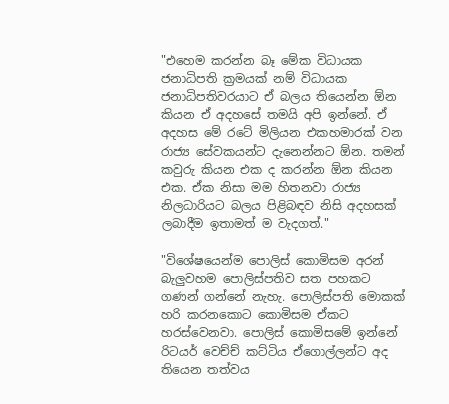"එහෙම කරන්න බෑ මේක විධායක ජනාධිපති ක්‍රමයක් නම් විධායක ජනාධිපතිවරයාට ඒ බලය තියෙන්න ඕන කියන ඒ අදහසේ තමයි අපි ඉන්නේ. ඒ අදහස මේ රටේ මිලියන එකහමාරක් වන රාජ්‍ය සේවකයන්ට දැනෙන්නට ඕන. තමන් කවුරු කියන එක ද කරන්න ඕන කියන එක. ඒක නිසා මම හිතනවා රාජ්‍ය නිලධාරියට බලය පිළිබඳව නිසි අදහසක් ලබාදීම ඉතාමත් ම වැදගත්."

"විශේෂයෙන්ම පොලිස් කොමිසම අරන් බැලුවහම පොලිස්පතිව සත පහකට ගණන් ගන්නේ නැහැ. පොලිස්පති මොකක් හරි කරනකොට කොමිසම ඒකට හරස්වෙනවා. පොලිස් කොමිසමේ ඉන්නේ රිටයර් වෙච්ච් කට්ටිය ඒගොල්ලන්ට අද තියෙන තත්වය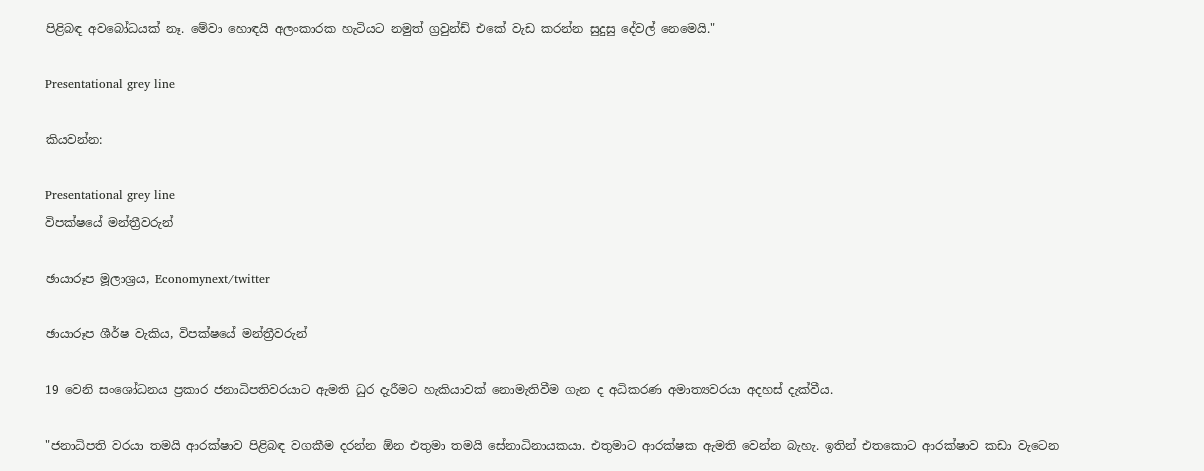පිළිබඳ අවබෝධයක් නෑ. මේවා හොඳයි අලංකාරක හැටියට නමුත් ග්‍රවුන්ඩ් එකේ වැඩ කරන්න සුදුසු දේවල් නෙමෙයි."

Presentational grey line

කියවන්න:

Presentational grey line
විපක්ෂයේ මන්ත්‍රීවරුන්

ඡායාරූප මූලාශ්‍රය, Economynext/twitter

ඡායාරූප ශීර්ෂ වැකිය, විපක්ෂයේ මන්ත්‍රීවරුන්

19 වෙනි සංශෝධනය ප්‍රකාර ජනාධිපතිවරයාට ඇමති ධුර දැරීමට හැකියාවක් නොමැතිවීම ගැන ද අධිකරණ අමාත්‍යවරයා අදහස් දැක්වීය.

"ජනාධිපති වරයා තමයි ආරක්ෂාව පිළිබඳ වගකීම දරන්න ඕන එතුමා තමයි සේනාධිනායකයා. එතුමාට ආරක්ෂක ඇමති වෙන්න බැහැ. ඉතින් එතකොට ආරක්ෂාව කඩා වැටෙන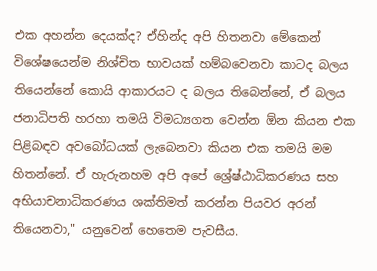එක අහන්න දෙයක්ද? ඒහින්ද අපි හිතනවා මේකෙන් විශේෂයෙන්ම නිශ්චිත භාවයක් හම්බවෙනවා කාටද බලය තියෙන්නේ කොයි ආකාරයට ද බලය තිබෙන්නේ, ඒ බලය ජනාධිපති හරහා තමයි විමධ්‍යගත වෙන්න ඕන කියන එක පිළිබඳව අවබෝධයක් ලැබෙනවා කියන එක තමයි මම හිතන්නේ. ඒ හැරුනහම අපි අපේ ශ්‍රේෂ්ඨාධිකරණය සහ අභියාචනාධිකරණය ශක්තිමත් කරන්න පියවර අරන් තියෙනවා," යනුවෙන් හෙතෙම පැවසීය.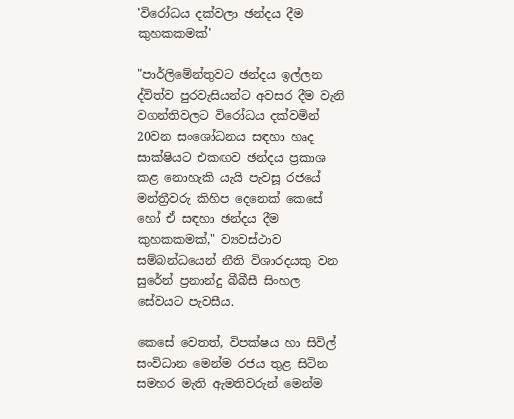'විරෝධය දක්වලා ඡන්දය දීම කුහකකමක්'

"පාර්ලිමේන්තුවට ඡන්දය ඉල්ලන ද්විත්ව පුරවැසියන්ට අවසර දීම වැනි වගන්තිවලට විරෝධය දක්වමින් 20වන සංශෝධනය සඳහා හෘද සාක්ෂියට එකඟව ඡන්දය ප්‍රකාශ කළ නොහැකි යැයි පැවසූ රජයේ මන්ත්‍රීවරු කිහිප දෙනෙක් කෙසේ හෝ ඒ සඳහා ඡන්දය දීම කුහකකමක්," ව්‍යවස්ථාව සම්බන්ධයෙන් නීති විශාරදයකු වන සුරේන් ප්‍රනාන්දු බීබීසී සිංහල සේවයට පැවසීය.

කෙසේ වෙතත්, විපක්ෂය හා සිවිල් සංවිධාන මෙන්ම රජය තුළ සිටින සමහර මැති ඇමතිවරුන් මෙන්ම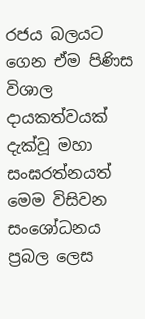රජය බලයට ගෙන ඒම පිණිස විශාල දායකත්වයක් දැක්වූ මහා සංඝරත්නයත් මෙම විසිවන සංශෝධනය ප්‍රබල ලෙස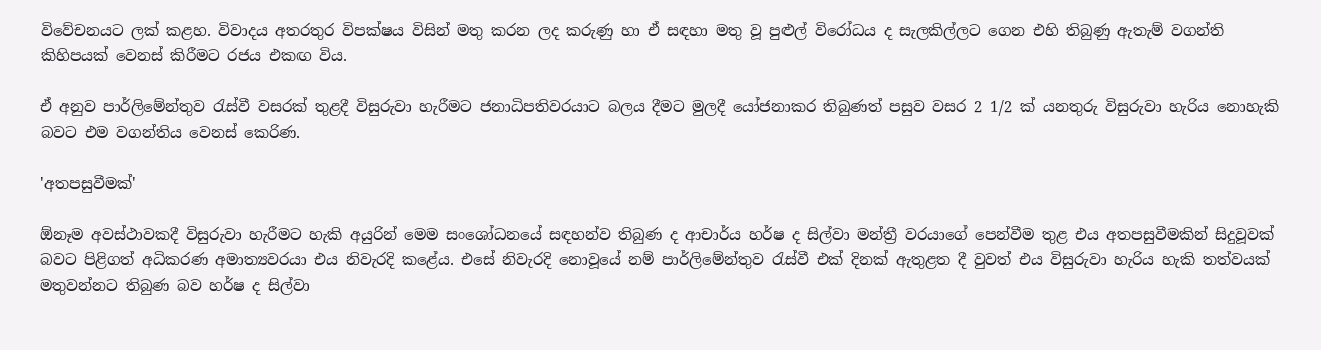විවේචනයට ලක් කළහ. විවාදය අතරතුර විපක්ෂය විසින් මතු කරන ලද කරුණු හා ඒ සඳහා මතු වූ පුළුල් විරෝධය ද සැලකිල්ලට ගෙන එහි තිබුණු ඇතැම් වගන්ති කිහිපයක් වෙනස් කිරීමට රජය එකඟ විය.

ඒ අනුව පාර්ලිමේන්තුව රැස්වී වසරක් තුළදී විසුරුවා හැරීමට ජනාධිපතිවරයාට බලය දීමට මුලදී යෝජනාකර තිබුණත් පසුව වසර 2 1/2 ක් යනතුරු විසුරුවා හැරිය නොහැකි බවට එම වගන්තිය වෙනස් කෙරිණ.

'අතපසුවීමක්'

ඕනෑම අවස්ථාවකදී විසුරුවා හැරීමට හැකි අයුරින් මෙම සංශෝධනයේ සඳහන්ව තිබුණ ද ආචාර්ය හර්ෂ ද සිල්වා මන්ත්‍රී වරයාගේ පෙන්වීම තුළ එය අතපසුවීමකින් සිදුවූවක් බවට පිළිගත් අධිකරණ අමාත්‍යවරයා එය නිවැරදි කළේය. එසේ නිවැරදි නොවූයේ නම් පාර්ලිමේන්තුව රැස්වී එක් දිනක් ඇතුළත දී වුවත් එය විසුරුවා හැරිය හැකි තත්වයක් මතුවන්නට තිබුණ බව හර්ෂ ද සිල්වා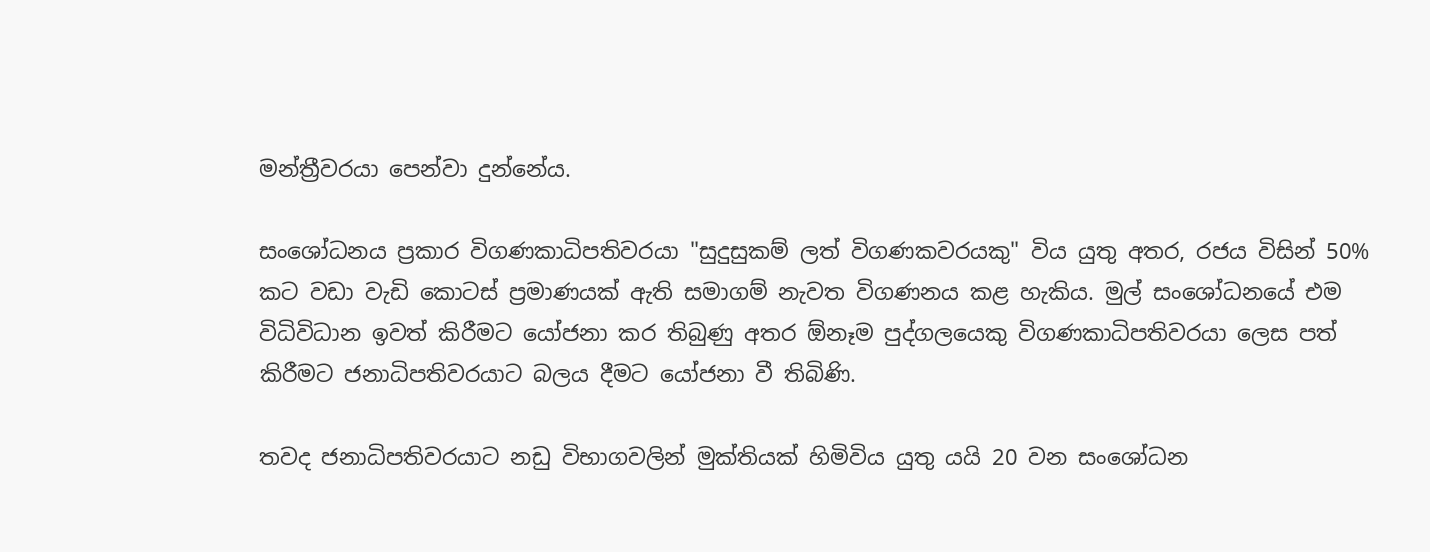මන්ත්‍රීවරයා පෙන්වා දුන්නේය.

සංශෝධනය ප්‍රකාර විගණකාධිපතිවරයා "සුදුසුකම් ලත් විගණකවරයකු" විය යුතු අතර, රජය විසින් 50% කට වඩා වැඩි කොටස් ප්‍රමාණයක් ඇති සමාගම් නැවත විගණනය කළ හැකිය. මුල් සංශෝධනයේ එම විධිවිධාන ඉවත් කිරීමට යෝජනා කර තිබුණු අතර ඕනෑම පුද්ගලයෙකු විගණකාධිපතිවරයා ලෙස පත් කිරීමට ජනාධිපතිවරයාට බලය දීමට යෝජනා වී තිබිණි.

තවද ජනාධිපතිවරයාට නඩු විභාගවලින් මුක්තියක් හිමිවිය යුතු යයි 20 වන සංශෝධන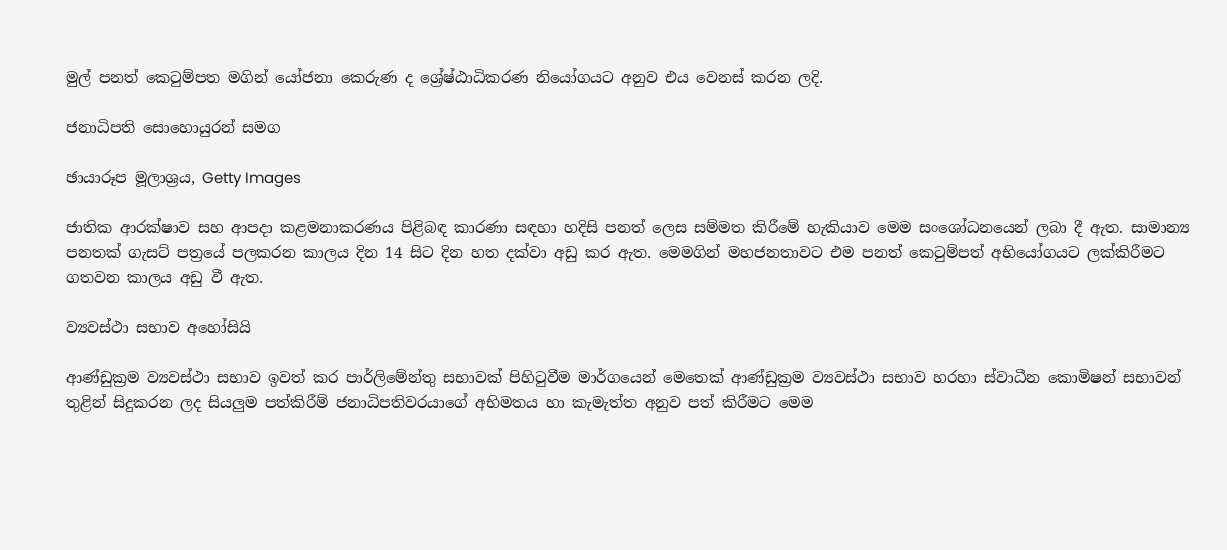මුල් පනත් කෙටුම්පත මගින් යෝජනා කෙරුණ ද ශ්‍රේෂ්ඨාධිකරණ නියෝගයට අනුව එය වෙනස් කරන ලදි.

ජනාධිපති සොහොයුරන් සමග

ඡායාරූප මූලාශ්‍රය, Getty Images

ජාතික ආරක්ෂාව සහ ආපදා කළමනාකරණය පිළිබඳ කාරණා සඳහා හදිසි පනත් ලෙස සම්මත කිරීමේ හැකියාව මෙම සංශෝධනයෙන් ලබා දී ඇත. සාමාන්‍ය පනතක් ගැසට් පත්‍රයේ පලකරන කාලය දින 14 සිට දින හත දක්වා අඩු කර ඇත. මෙමගින් මහජනතාවට එම පනත් කෙටුම්පත් අභියෝගයට ලක්කිරීමට ගතවන කාලය අඩු වී ඇත.

ව්‍යවස්ථා සභාව අහෝසියි

ආණ්ඩුක්‍රම ව්‍යවස්ථා සභාව ඉවත් කර පාර්ලිමේන්තු සභාවක් පිහිටුවීම මාර්ගයෙන් මෙතෙක් ආණ්ඩුක්‍රම ව්‍යවස්ථා සභාව හරහා ස්වාධීන කොමිෂන් සභාවන් තුළින් සිදුකරන ලද සියලුම පත්කිරීම් ජනාධිපතිවරයාගේ අභිමතය හා කැමැත්ත අනුව පත් කිරීමට මෙම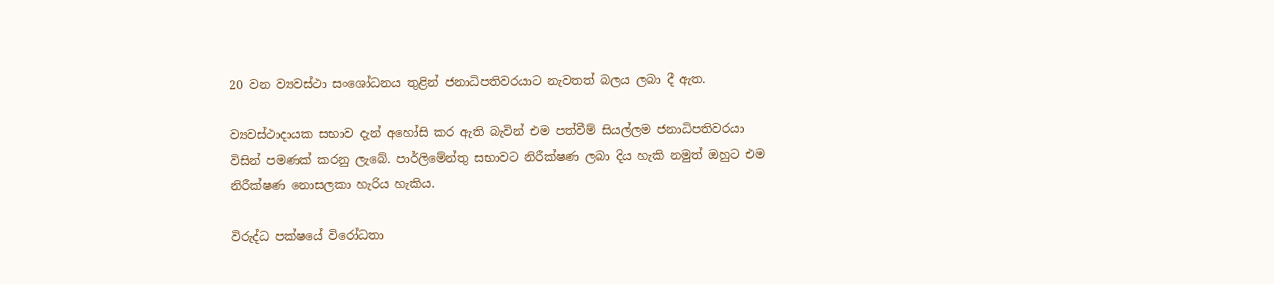20 වන ව්‍යවස්ථා සංශෝධනය තුළින් ජනාධිපතිවරයාට නැවතත් බලය ලබා දී ඇත.

ව්‍යවස්ථාදායක සභාව දැන් අහෝසි කර ඇති බැවින් එම පත්වීම් සියල්ලම ජනාධිපතිවරයා විසින් පමණක් කරනු ලැබේ. පාර්ලිමේන්තු සභාවට නිරීක්ෂණ ලබා දිය හැකි නමුත් ඔහුට එම නිරීක්ෂණ නොසලකා හැරිය හැකිය.

විරුද්ධ පක්ෂයේ විරෝධතා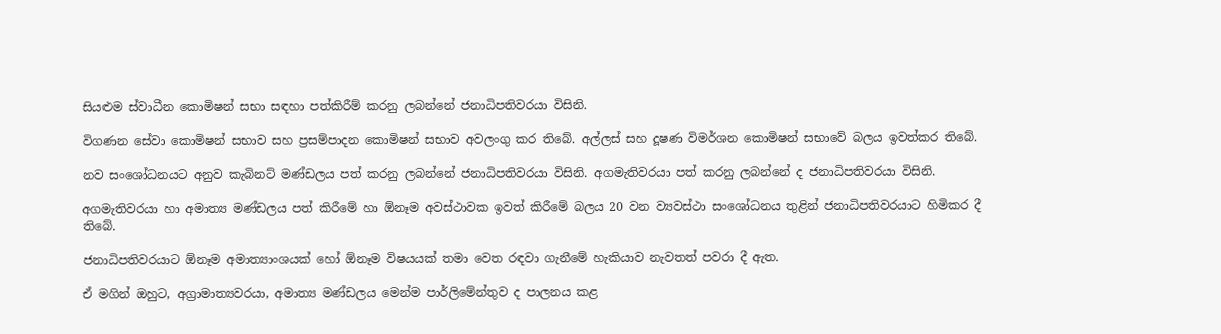සියළුම ස්වාධීන කොමිෂන් සභා සඳහා පත්කිරීම් කරනු ලබන්නේ ජනාධිපතිවරයා විසිනි.

විගණන සේවා කොමිෂන් සභාව සහ ප්‍රසම්පාදන කොමිෂන් සභාව අවලංගු කර තිබේ. අල්ලස් සහ දූෂණ විමර්ශන කොමිෂන් සභාවේ බලය ඉවත්කර තිබේ.

නව සංශෝධනයට අනුව කැබිනට් මණ්ඩලය පත් කරනු ලබන්නේ ජනාධිපතිවරයා විසිනි. අගමැතිවරයා පත් කරනු ලබන්නේ ද ජනාධිපතිවරයා විසිනි.

අගමැතිවරයා හා අමාත්‍ය මණ්ඩලය පත් කිරීමේ හා ඕනෑම අවස්ථාවක ඉවත් කිරීමේ බලය 20 වන ව්‍යවස්ථා සංශෝධනය තුළින් ජනාධිපතිවරයාට හිමිකර දී තිබේ.

ජනාධිපතිවරයාට ඕනෑම අමාත්‍යාංශයක් හෝ ඕනෑම විෂයයක් තමා වෙත රඳවා ගැනීමේ හැකියාව නැවතත් පවරා දී ඇත.

ඒ මගින් ඔහුට, අග්‍රාමාත්‍යවරයා, අමාත්‍ය මණ්ඩලය මෙන්ම පාර්ලිමේන්තුව ද පාලනය කළ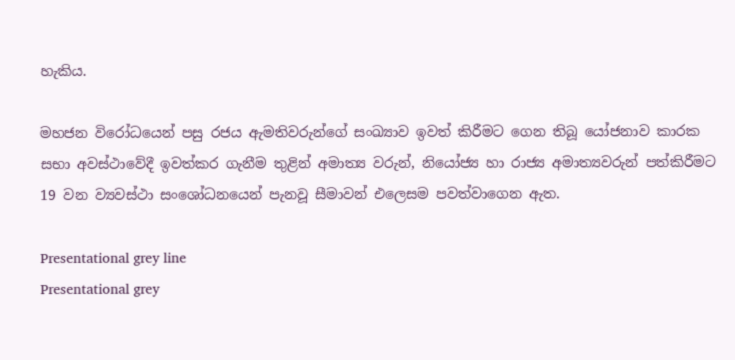හැකිය.

මහජන විරෝධයෙන් පසු රජය ඇමතිවරුන්ගේ සංඛ්‍යාව ඉවත් කිරීමට ගෙන තිබූ යෝජනාව කාරක සභා අවස්ථාවේදී ඉවත්කර ගැනීම තුළින් අමාත්‍ය වරුන්, නියෝජ්‍ය හා රාජ්‍ය අමාත්‍යවරුන් පත්කිරීමට 19 වන ව්‍යවස්ථා සංශෝධනයෙන් පැනවූ සීමාවන් එලෙසම පවත්වාගෙන ඇත.

Presentational grey line
Presentational grey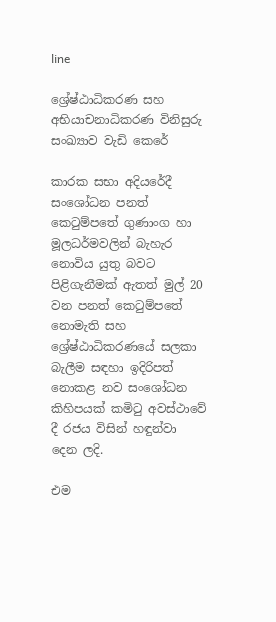line

ශ්‍රේෂ්ඨාධිකරණ සහ අභියාචනාධිකරණ විනිසුරු සංඛ්‍යාව වැඩි කෙරේ

කාරක සභා අදියරේදී සංශෝධන පනත් කෙටුම්පතේ ගුණාංග හා මූලධර්මවලින් බැහැර නොවිය යුතු බවට පිළිගැනීමක් ඇතත් මුල් 20 වන පනත් කෙටුම්පතේ නොමැති සහ ශ්‍රේෂ්ඨාධිකරණයේ සලකා බැලීම සඳහා ඉදිරිපත් නොකළ නව සංශෝධන කිහිපයක් කමිටු අවස්ථාවේ දී රජය විසින් හඳුන්වා දෙන ලදි.

එම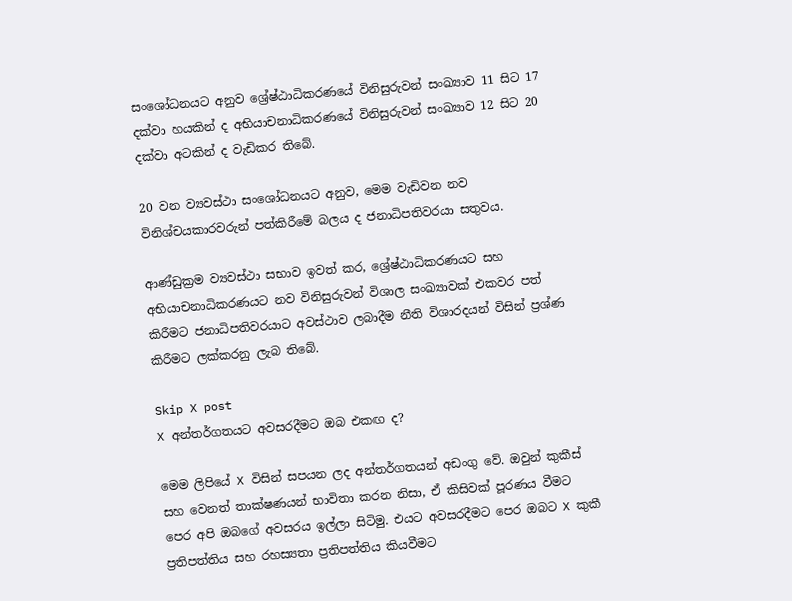සංශෝධනයට අනුව ශ්‍රේෂ්ඨාධිකරණයේ විනිසුරුවන් සංඛ්‍යාව 11 සිට 17 දක්වා හයකින් ද අභියාචනාධිකරණයේ විනිසුරුවන් සංඛ්‍යාව 12 සිට 20 දක්වා අටකින් ද වැඩිකර තිබේ.

20 වන ව්‍යවස්ථා සංශෝධනයට අනුව, මෙම වැඩිවන නව විනිශ්චයකාරවරුන් පත්කිරීමේ බලය ද ජනාධිපතිවරයා සතුවය.

ආණ්ඩුක්‍රම ව්‍යවස්ථා සභාව ඉවත් කර, ශ්‍රේෂ්ඨාධිකරණයට සහ අභියාචනාධිකරණයට නව විනිසුරුවන් විශාල සංඛ්‍යාවක් එකවර පත් කිරීමට ජනාධිපතිවරයාට අවස්ථාව ලබාදීම නීති විශාරදයන් විසින් ප්‍රශ්ණ කිරීමට ලක්කරනු ලැබ තිබේ.

Skip X post
X අන්තර්ගතයට අවසරදීමට ඔබ එකඟ ද?

මෙම ලිපියේ X විසින් සපයන ලද අන්තර්ගතයන් අඩංගු වේ. ඔවුන් කුකීස් සහ වෙනත් තාක්ෂණයන් භාවිතා කරන නිසා, ඒ කිසිවක් පූරණය වීමට පෙර අපි ඔබගේ අවසරය ඉල්ලා සිටිමු. එයට අවසරදීමට පෙර ඔබට X කුකී ප්‍රතිපත්තිය සහ රහස්‍යතා ප්‍රතිපත්තිය කියවීමට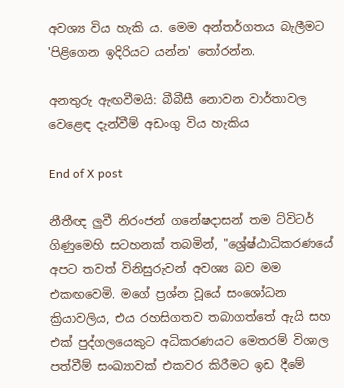අවශ්‍ය විය හැකි ය. මෙම අන්තර්ගතය බැලීමට 'පිළිගෙන ඉදිරියට යන්න' තෝරන්න.

අනතුරු ඇඟවීමයි: බීබීසී නොවන වාර්තාවල වෙළෙඳ දැන්වීම් අඩංගු විය හැකිය

End of X post

නීතීඥ ලුවී නිරංජන් ගනේෂදාසන් තම ට්විටර් ගිණුමෙහි සටහනක් තබමින්, "ශ්‍රේෂ්ඨාධිකරණයේ අපට තවත් විනිසුරුවන් අවශ්‍ය බව මම එකඟවෙමි. මගේ ප්‍රශ්න වූයේ සංශෝධන ක්‍රියාවලිය, එය රහසිගතව තබාගත්තේ ඇයි සහ එක් පුද්ගලයෙකුට අධිකරණයට මෙතරම් විශාල පත්වීම් සංඛ්‍යාවක් එකවර කිරීමට ඉඩ දීමේ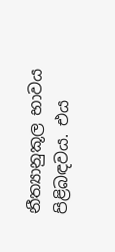නීත්‍යානුකූල භාවය පිළිබඳවය. එය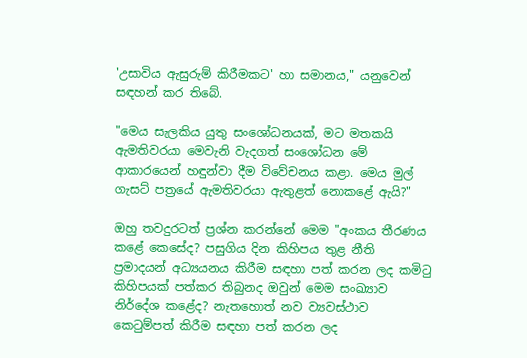'උසාවිය ඇසුරුම් කිරීමකට' හා සමානය," යනුවෙන් සඳහන් කර තිබේ.

"මෙය සැලකිය යුතු සංශෝධනයක්, මට මතකයි ඇමතිවරයා මෙවැනි වැදගත් සංශෝධන මේ ආකාරයෙන් හඳුන්වා දීම විවේචනය කළා. මෙය මුල් ගැසට් පත්‍රයේ ඇමතිවරයා ඇතුළත් නොකළේ ඇයි?"

ඔහු තවදුරටත් ප්‍රශ්න කරන්නේ මෙම "අංකය තීරණය කළේ කෙසේද? පසුගිය දින කිහිපය තුළ නීති ප්‍රමාදයන් අධ්‍යයනය කිරීම සඳහා පත් කරන ලද කමිටු කිහිපයක් පත්කර තිබුනද ඔවුන් මෙම සංඛ්‍යාව නිර්දේශ කළේද? නැතහොත් නව ව්‍යවස්ථාව කෙටුම්පත් කිරීම සඳහා පත් කරන ලද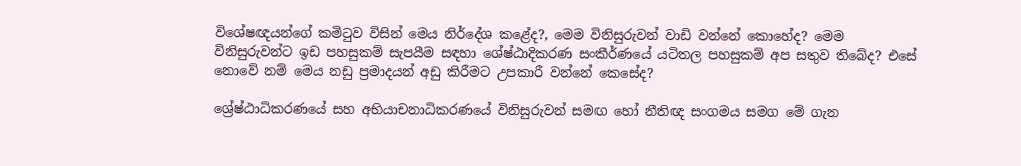විශේෂඥයන්ගේ කමිටුව විසින් මෙය නිර්දේශ කළේද?, මෙම විනිසුරුවන් වාඩි වන්නේ කොහේද? මෙම විනිසුරුවන්ට ඉඩ පහසුකම් සැපයීම සඳහා ශේෂ්ඨාදිකරණ සංකීර්ණයේ යටිතල පහසුකම් අප සතුව තිබේද? එසේ නොවේ නම් මෙය නඩු ප්‍රමාදයන් අඩු කිරීමට උපකාරී වන්නේ කෙසේද?

ශ්‍රේෂ්ඨාධිකරණයේ සහ අභියාචනාධිකරණයේ විනිසුරුවන් සමඟ හෝ නීතිඥ සංගමය සමග මේ ගැන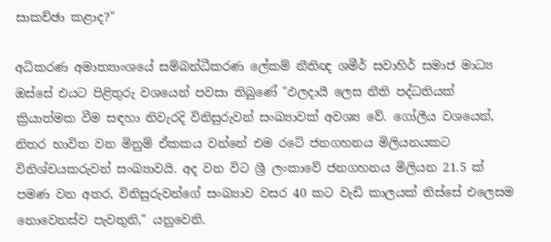සාකච්ඡා කළාද?"

අධිකරණ අමාත්‍යාංශයේ සම්බන්ධීකරණ ලේකම් නීතිඥ ශමීර් සවාහිර් සමාජ මාධ්‍ය ඔස්සේ එයට පිළිතුරු වශයෙන් පවසා තිබුණේ "ඵලදායී ලෙස නීති පද්ධතියක් ක්‍රියාත්මක වීම සඳහා නිවැරදි විනිසුරුවන් සංඛ්‍යාවක් අවශ්‍ය වේ. ගෝලීය වශයෙන්, නිතර භාවිත වන මිනුම් ඒකකය වන්නේ එම රටේ ජනගහනය මිලියනයකට විනිශ්චයකරුවන් සංඛ්‍යාවයි. අද වන විට ශ්‍රී ලංකාවේ ජනගහනය මිලියන 21.5 ක් පමණ වන අතර, විනිසුරුවන්ගේ සංඛ්‍යාව වසර 40 කට වැඩි කාලයක් තිස්සේ එලෙසම නොවෙනස්ව පැවතුනි," යනුවෙනි.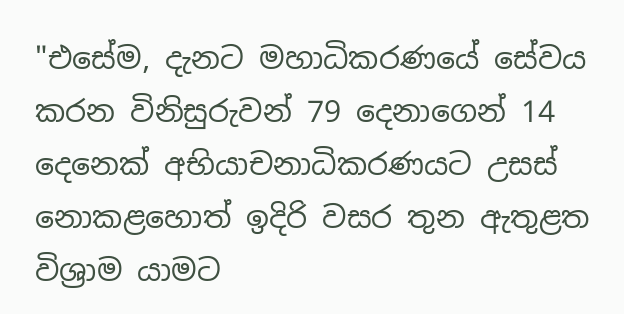"එසේම, දැනට මහාධිකරණයේ සේවය කරන විනිසුරුවන් 79 දෙනාගෙන් 14 දෙනෙක් අභියාචනාධිකරණයට උසස් නොකළහොත් ඉදිරි වසර තුන ඇතුළත විශ්‍රාම යාමට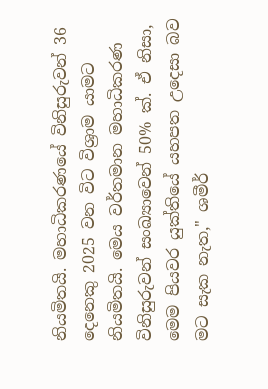නියමිතයි. මහාධිකරණයේ විනිසුරුවන් 36 දෙනෙකු 2025 වන විට විශ්‍රාම යාමට නියමිතයි. මෙය වර්තමාන මහාධිකරණ විනිසුරුවන් සංඛ්‍යාවෙන් 50% ක්. ඒ නිසා, මෙම පියවර යුක්තියේ යහපත උදෙසා බව මට සැක නැත," ශමීර්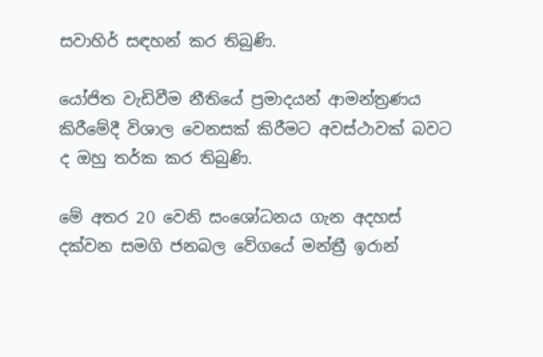සවාහිර් සඳහන් කර තිබුණි.

යෝජිත වැඩිවීම නීතියේ ප්‍රමාදයන් ආමන්ත්‍රණය කිරීමේදී විශාල වෙනසක් කිරීමට අවස්ථාවක් බවට ද ඔහු තර්ක කර තිබුණි.

මේ අතර 20 වෙනි සංශෝධනය ගැන අදහස් දක්වන සමගි ජනබල වේගයේ මන්ත්‍රී ඉරාන්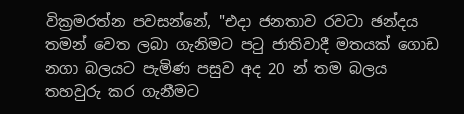වික්‍රමරත්න පවසන්නේ, "එදා ජනතාව රවටා ඡන්දය තමන් වෙත ලබා ගැනිමට පටු ජාතිවාදී මතයක් ගොඩ නගා බලයට පැමිණ පසුව අද 20 න් තම බලය තහවුරු කර ගැනීමට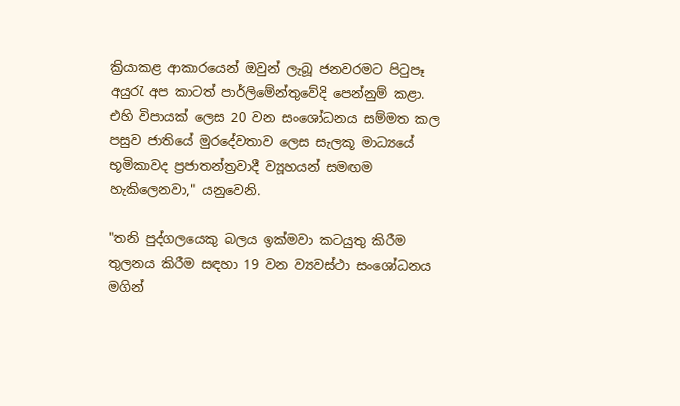ක්‍රියාකළ ආකාරයෙන් ඔවුන් ලැබූ ජනවරමට පිටුපෑ අයුරැ අප කාටත් පාර්ලිමේන්තුවේදි පෙන්නුම් කළා. එහි විපායක් ලෙස 20 වන සංශෝධනය සම්මත කල පසුව ජාතියේ මුරදේවතාව ලෙස සැලකූ මාධ්‍යයේ භූමිකාවද ප්‍රජාතන්ත්‍රවාදී ව්‍යූහයන් සමඟම හැකිලෙනවා," යනුවෙනි.

"තනි පුද්ගලයෙකු බලය ඉක්මවා කටයුතු කිරීම තුලනය කිරීම සඳහා 19 වන ව්‍යවස්ථා සංශෝධනය මගින්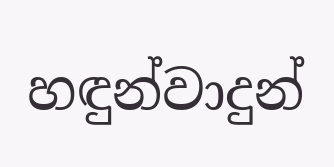හඳුන්වාදුන්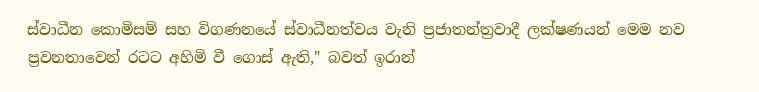ස්වාධීන කොමිසම් සහ විගණනයේ ස්වාධීනත්වය වැනි ප්‍රජාතන්ත්‍රවාදී ලක්ෂණයන් මෙම නව ප්‍රවනතාවෙන් රටට අහිමි වී ගොස් ඇති," බවත් ඉරාන්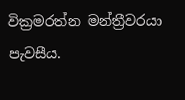වික්‍රමරත්න මන්ත්‍රීවරයා පැවසීය.